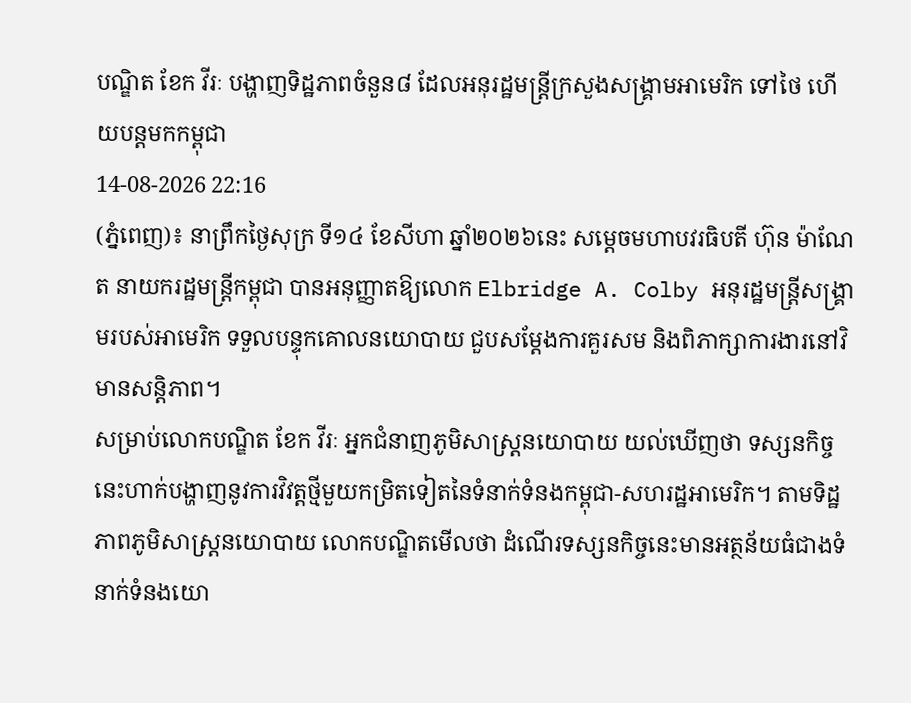បណ្ឌិត ខែក វីរៈ បង្ហាញទិដ្ឋភាពចំនួន៨ ដែលអនុរដ្ឋមន្ត្រីក្រសួងសង្គ្រាមអាមេរិក ទៅថៃ ហើយបន្តមកកម្ពុជា
14-08-2026 22:16
(ភ្នំពេញ)៖ នាព្រឹកថ្ងៃសុក្រ ទី១៤ ខែសីហា ឆ្នាំ២០២៦នេះ សម្តេចមហាបវរធិបតី ហ៊ុន ម៉ាណែត នាយករដ្ឋមន្ត្រីកម្ពុជា បានអនុញ្ញាតឱ្យលោក Elbridge A. Colby អនុរដ្ឋមន្ត្រីសង្គ្រាមរបស់អាមេរិក ទទួលបន្ទុកគោលនយោបាយ ជួបសម្តែងការគួរសម និងពិភាក្សាការងារនៅវិមានសន្តិភាព។
សម្រាប់លោកបណ្ឌិត ខែក វីរៈ អ្នកជំនាញភូមិសាស្រ្តនយោបាយ យល់ឃើញថា ទស្សនកិច្ចនេះហាក់បង្ហាញនូវការវិវត្តថ្មីមួយកម្រិតទៀតនៃទំនាក់ទំនងកម្ពុជា-សហរដ្ឋអាមេរិក។ តាមទិដ្ឋភាពភូមិសាស្ត្រនយោបាយ លោកបណ្ឌិតមើលថា ដំណើរទស្សនកិច្ចនេះមានអត្ថន័យធំជាងទំនាក់ទំនងយោ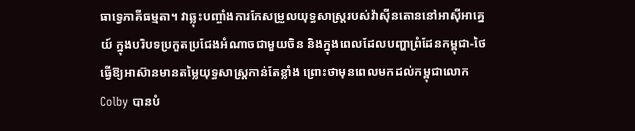ធាទ្វេភាគីធម្មតា។ វាឆ្លុះបញ្ចាំងការកែសម្រួលយុទ្ធសាស្ត្ររបស់វ៉ាស៊ីនតោននៅអាស៊ីអាគ្នេយ៍ ក្នុងបរិបទប្រកួតប្រជែងអំណាចជាមួយចិន និងក្នុងពេលដែលបញ្ហាព្រំដែនកម្ពុជា-ថៃ ធ្វើឱ្យអាស៊ានមានតម្លៃយុទ្ធសាស្ត្រកាន់តែខ្លាំង ព្រោះថាមុនពេលមកដល់កម្ពុជាលោក Colby បានបំ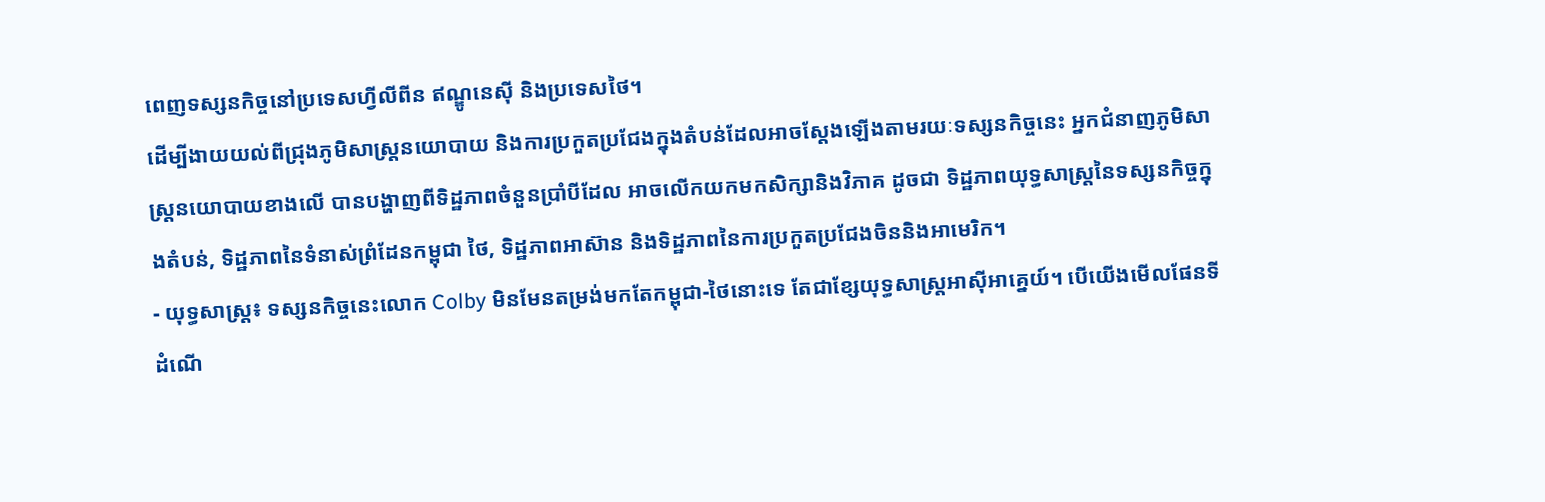ពេញទស្សនកិច្ចនៅប្រទេសហ្វីលីពីន ឥណ្ឌូនេស៊ី និងប្រទេសថៃ។
ដើម្បីងាយយល់ពីជ្រុងភូមិសាស្ត្រនយោបាយ និងការប្រកួតប្រជែងក្នុងតំបន់ដែលអាចស្តែងឡើងតាមរយៈទស្សនកិច្ចនេះ អ្នកជំនាញភូមិសាស្រ្តនយោបាយខាងលើ បានបង្ហាញពីទិដ្ឋភាពចំនួនប្រាំបីដែល អាចលើកយកមកសិក្សានិងវិភាគ ដូចជា ទិដ្ឋភាពយុទ្ធសាស្ត្រនៃទស្សនកិច្ចក្នុងតំបន់, ទិដ្ឋភាពនៃទំនាស់ព្រំដែនកម្ពុជា ថៃ, ទិដ្ឋភាពអាស៊ាន និងទិដ្ឋភាពនៃការប្រកួតប្រជែងចិននិងអាមេរិក។
- យុទ្ធសាស្ត្រ៖ ទស្សនកិច្ចនេះលោក Colby មិនមែនតម្រង់មកតែកម្ពុជា-ថៃនោះទេ តែជាខ្សែយុទ្ធសាស្ត្រអាស៊ីអាគ្នេយ៍។ បើយើងមើលផែនទីដំណើ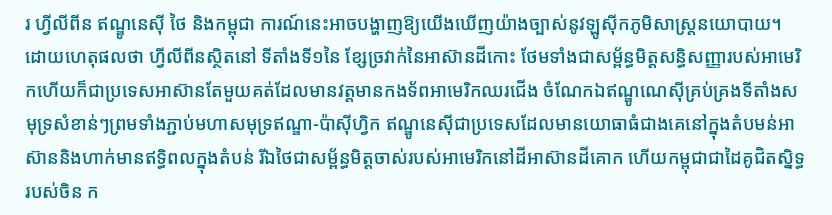រ ហ្វីលីពីន ឥណ្ឌូនេស៊ី ថៃ និងកម្ពុជា ការណ៍នេះអាចបង្ហាញឱ្យយើងឃើញយ៉ាងច្បាស់នូវឡូស៊ីកភូមិសាស្ត្រនយោបាយ។ ដោយហេតុផលថា ហ្វីលីពីនស្ថិតនៅ ទីតាំងទី១នៃ ខ្សែច្រវាក់នៃអាស៊ានដីកោះ ថែមទាំងជាសម្ព័ន្ធមិត្តសន្ធិសញ្ញារបស់អាមេរិកហើយក៏ជាប្រទេសអាស៊ានតែមួយគត់ដែលមានវត្តមានកងទ័ពអាមេរិកឈរជើង ចំណែកឯឥណ្ឌូណេស៊ីគ្រប់គ្រងទីតាំងសមុទ្រសំខាន់ៗព្រមទាំងភ្ជាប់មហាសមុទ្រឥណ្ឌា-ប៉ាស៊ីហ្វិក ឥណ្ឌូនេស៊ីជាប្រទេសដែលមានយោធាធំជាងគេនៅក្នុងតំបមន់អាស៊ាននិងហាក់មានឥទ្ធិពលក្នុងតំបន់ រីឯថៃជាសម្ព័ន្ធមិត្តចាស់របស់អាមេរិកនៅដីអាស៊ានដីគោក ហើយកម្ពុជាជាដៃគូជិតស្និទ្ធរបស់ចិន ក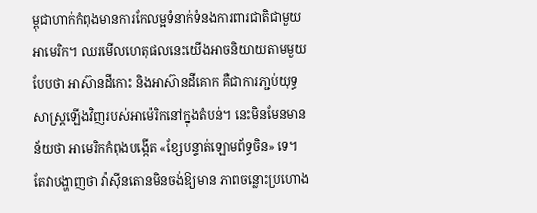ម្ពុជាហាក់កំពុងមានការកែលម្អទំនាក់ទំនងការពារជាតិជាមួយអាមេរិក។ ឈរមើលហេតុផលនេះយើងអាចនិយាយតាមមួយបែបថា អាស៊ានដីកោះ និងអាស៊ានដីគោក គឺជាការភា្ជប់យុទ្ធសាស្ត្រឡើងវិញរបស់អាម៉េរិកនៅក្នុងតំបន់។ នេះមិនមែនមានន័យថា អាមេរិកកំពុងបង្កើត «ខ្សែបន្ទាត់ឡោមព័ទ្ធចិន» ទេ។ តែវាបង្ហាញថា វ៉ាស៊ីនតោនមិនចង់ឱ្យមាន ភាពចន្លោះប្រហោង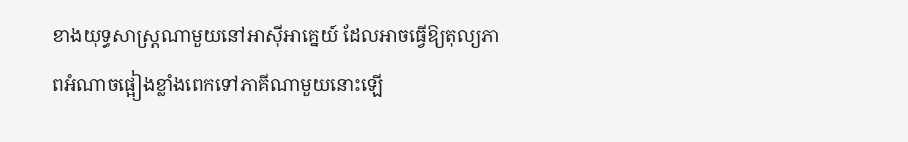ខាងយុទ្ធសាស្ត្រណាមួយនៅអាស៊ីអាគ្នេយ៍ ដែលអាចធ្វើឱ្យតុល្យភាពអំណាចផ្អៀងខ្លាំងពេកទៅភាគីណាមួយនោះឡើ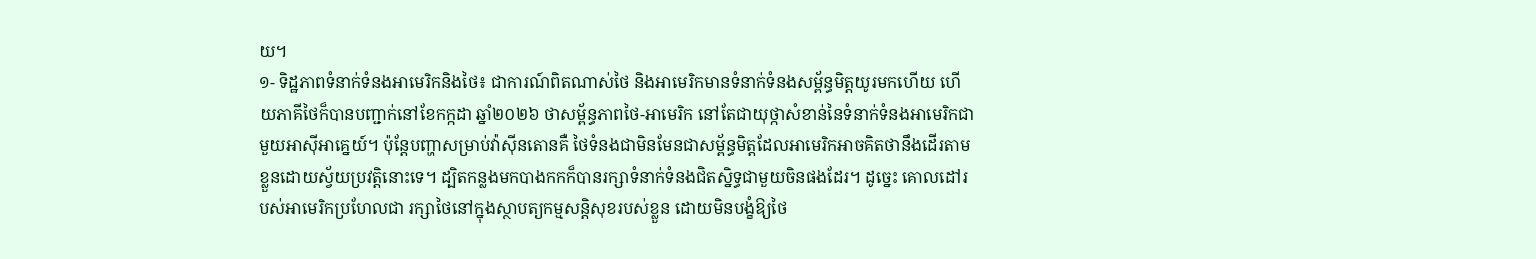យ។
១- ទិដ្ឋភាពទំនាក់ទំនងអាមេរិកនិងថៃ៖ ជាការណ៍ពិតណាស់ថៃ និងអាមេរិកមានទំនាក់ទំនងសម្ព័ន្ធមិត្តយូរមកហើយ ហើយភាគីថៃក៏បានបញ្ជាក់នៅខែកក្កដា ឆ្នាំ២០២៦ ថាសម្ព័ន្ធភាពថៃ-អាមេរិក នៅតែជាយុថ្កាសំខាន់នៃទំនាក់ទំនងអាមេរិកជាមួយអាស៊ីអាគ្នេយ៍។ ប៉ុន្តែបញ្ហាសម្រាប់វ៉ាស៊ីនតោនគឺ ថៃទំនងជាមិនមែនជាសម្ព័ន្ធមិត្តដែលអាមេរិកអាចគិតថានឹងដើរតាមខ្លួនដោយស្វ័យប្រវត្តិនោះទេ។ ដ្បិតកន្លងមកបាងកកក៏បានរក្សាទំនាក់ទំនងជិតស្និទ្ធជាមួយចិនផងដែរ។ ដូច្នេះ គោលដៅរបស់អាមេរិកប្រហែលជា រក្សាថៃនៅក្នុងស្ថាបត្យកម្មសន្តិសុខរបស់ខ្លួន ដោយមិនបង្ខំឱ្យថៃ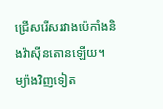ជ្រើសរើសរវាងប៉េកាំងនិងវ៉ាស៊ីនតោនឡើយ។ ម្យ៉ាងវិញទៀត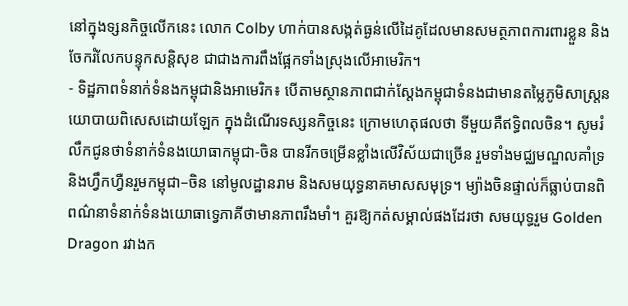នៅក្នុងទ្សនកិច្ចលើកនេះ លោក Colby ហាក់បានសង្កត់ធ្ងន់លើដៃគូដែលមានសមត្ថភាពការពារខ្លួន និងចែករំលែកបន្ទុកសន្តិសុខ ជាជាងការពឹងផ្អែកទាំងស្រុងលើអាមេរិក។
- ទិដ្ឋភាពទំនាក់ទំនងកម្ពុជានិងអាមេរិក៖ បើតាមស្ថានភាពជាក់ស្តែងកម្ពុជាទំនងជាមានតម្លៃភូមិសាស្ត្រនយោបាយពិសេសដោយឡែក ក្នុងដំណើរទស្សនកិច្ចនេះ ក្រោមហេតុផលថា ទីមួយគឺឥទ្ធិពលចិន។ សូមរំលឹកជូនថាទំនាក់ទំនងយោធាកម្ពុជា-ចិន បានរីកចម្រើនខ្លាំងលើវិស័យជាច្រើន រួមទាំងមជ្ឈមណ្ឌលគាំទ្រនិងហ្វឹកហ្វឺនរួមកម្ពុជា–ចិន នៅមូលដ្ឋានរាម និងសមយុទ្ធនាគមាសសមុទ្រ។ ម្យ៉ាងចិនផ្ទាល់ក៏ធ្លាប់បានពិពណ៌នាទំនាក់ទំនងយោធាទ្វេភាគីថាមានភាពរឹងមាំ។ គួរឱ្យកត់សម្គាល់ផងដែរថា សមយុទ្ធរួម Golden Dragon រវាងក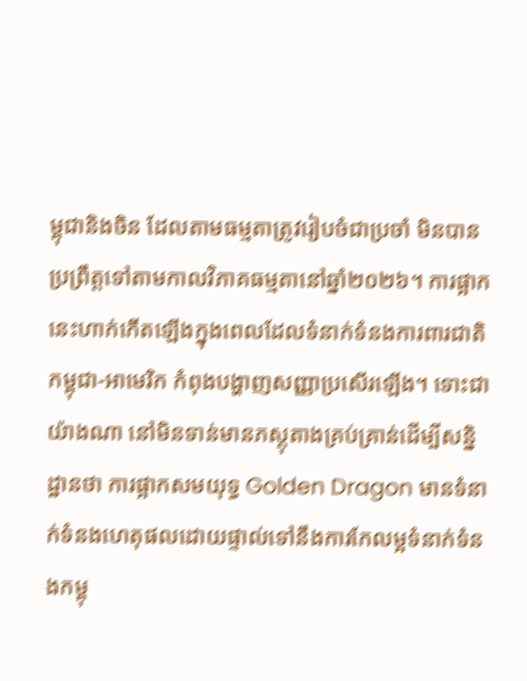ម្ពុជានិងចិន ដែលតាមធម្មតាត្រូវរៀបចំជាប្រចាំ មិនបានប្រព្រឹត្តទៅតាមកាលវិភាគធម្មតានៅឆ្នាំ២០២៦។ ការផ្អាកនេះហាក់កើតឡើងក្នុងពេលដែលទំនាក់ទំនងការពារជាតិកម្ពុជា-អាមេរិក កំពុងបង្ហាញសញ្ញាប្រសើរឡើង។ ទោះជាយ៉ាងណា នៅមិនទាន់មានភស្តុតាងគ្រប់គ្រាន់ដើម្បីសន្និដ្ឋានថា ការផ្អាកសមយុទ្ធ Golden Dragon មានទំនាក់ទំនងហេតុផលដោយផ្ទាល់ទៅនឹងការកែលម្អទំនាក់ទំនងកម្ពុ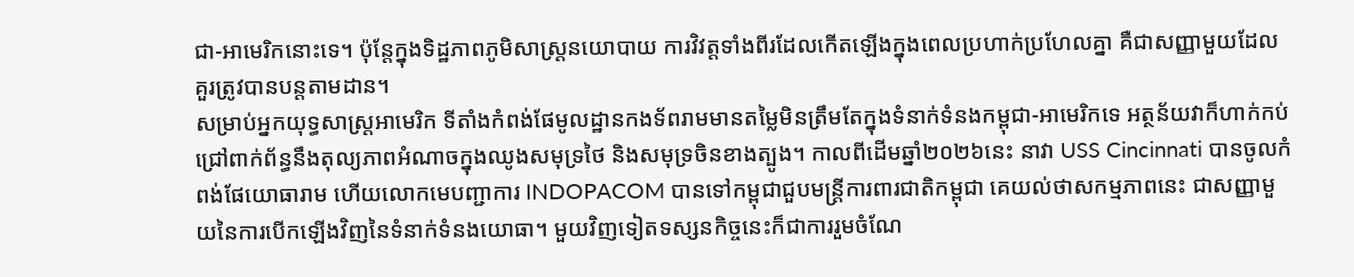ជា-អាមេរិកនោះទេ។ ប៉ុន្តែក្នុងទិដ្ឋភាពភូមិសាស្ត្រនយោបាយ ការវិវត្តទាំងពីរដែលកើតឡើងក្នុងពេលប្រហាក់ប្រហែលគ្នា គឺជាសញ្ញាមួយដែលគួរត្រូវបានបន្តតាមដាន។
សម្រាប់អ្នកយុទ្ធសាស្ត្រអាមេរិក ទីតាំងកំពង់ផែមូលដ្ឋានកងទ័ពរាមមានតម្លៃមិនត្រឹមតែក្នុងទំនាក់ទំនងកម្ពុជា-អាមេរិកទេ អត្ថន័យវាក៏ហាក់កប់ជ្រៅពាក់ព័ន្ធនឹងតុល្យភាពអំណាចក្នុងឈូងសមុទ្រថៃ និងសមុទ្រចិនខាងត្បូង។ កាលពីដើមឆ្នាំ២០២៦នេះ នាវា USS Cincinnati បានចូលកំពង់ផែយោធារាម ហើយលោកមេបញ្ជាការ INDOPACOM បានទៅកម្ពុជាជួបមន្ត្រីការពារជាតិកម្ពុជា គេយល់ថាសកម្មភាពនេះ ជាសញ្ញាមួយនៃការបើកឡើងវិញនៃទំនាក់ទំនងយោធា។ មួយវិញទៀតទស្សនកិច្ចនេះក៏ជាការរួមចំណែ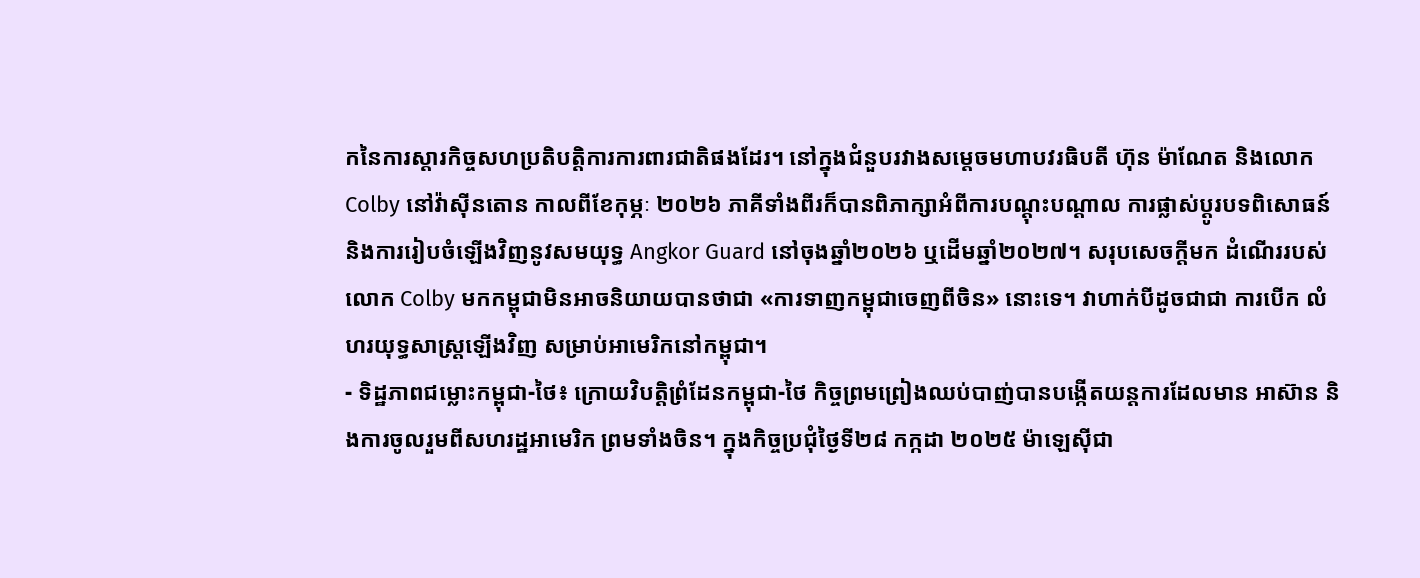កនៃការស្តារកិច្ចសហប្រតិបត្តិការការពារជាតិផងដែរ។ នៅក្នុងជំនួបរវាងសម្តេចមហាបវរធិបតី ហ៊ុន ម៉ាណែត និងលោក Colby នៅវ៉ាស៊ីនតោន កាលពីខែកុម្ភៈ ២០២៦ ភាគីទាំងពីរក៏បានពិភាក្សាអំពីការបណ្តុះបណ្តាល ការផ្លាស់ប្តូរបទពិសោធន៍ និងការរៀបចំឡើងវិញនូវសមយុទ្ធ Angkor Guard នៅចុងឆ្នាំ២០២៦ ឬដើមឆ្នាំ២០២៧។ សរុបសេចក្តីមក ដំណើររបស់លោក Colby មកកម្ពុជាមិនអាចនិយាយបានថាជា «ការទាញកម្ពុជាចេញពីចិន» នោះទេ។ វាហាក់បីដូចជាជា ការបើក លំហរយុទ្ធសាស្ត្រឡើងវិញ សម្រាប់អាមេរិកនៅកម្ពុជា។
- ទិដ្ឋភាពជម្លោះកម្ពុជា-ថៃ៖ ក្រោយវិបត្តិព្រំដែនកម្ពុជា-ថៃ កិច្ចព្រមព្រៀងឈប់បាញ់បានបង្កើតយន្តការដែលមាន អាស៊ាន និងការចូលរួមពីសហរដ្ឋអាមេរិក ព្រមទាំងចិន។ ក្នុងកិច្ចប្រជុំថ្ងៃទី២៨ កក្កដា ២០២៥ ម៉ាឡេស៊ីជា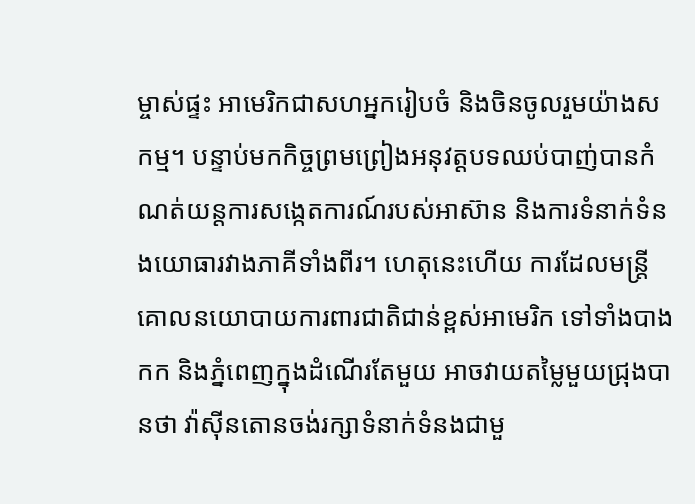ម្ចាស់ផ្ទះ អាមេរិកជាសហអ្នករៀបចំ និងចិនចូលរួមយ៉ាងសកម្ម។ បន្ទាប់មកកិច្ចព្រមព្រៀងអនុវត្តបទឈប់បាញ់បានកំណត់យន្តការសង្កេតការណ៍របស់អាស៊ាន និងការទំនាក់ទំនងយោធារវាងភាគីទាំងពីរ។ ហេតុនេះហើយ ការដែលមន្ត្រីគោលនយោបាយការពារជាតិជាន់ខ្ពស់អាមេរិក ទៅទាំងបាងកក និងភ្នំពេញក្នុងដំណើរតែមួយ អាចវាយតម្លៃមួយជ្រុងបានថា វ៉ាស៊ីនតោនចង់រក្សាទំនាក់ទំនងជាមួ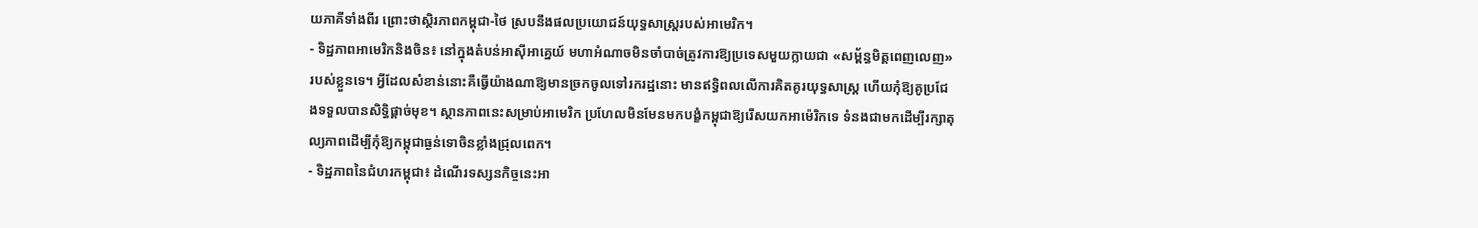យភាគីទាំងពីរ ព្រោះថាស្ថិរភាពកម្ពុជា-ថៃ ស្របនឹងផលប្រយោជន៍យុទ្ធសាស្ត្ររបស់អាមេរិក។
- ទិដ្ឋភាពអាមេរិកនិងចិន៖ នៅក្នុងតំបន់អាស៊ីអាគ្នេយ៍ មហាអំណាចមិនចាំបាច់ត្រូវការឱ្យប្រទេសមួយក្លាយជា «សម្ព័ន្ធមិត្តពេញលេញ» របស់ខ្លួនទេ។ អ្វីដែលសំខាន់នោះគឺធ្វើយ៉ាងណាឱ្យមានច្រកចូលទៅរករដ្ឋនោះ មានឥទ្ធិពលលើការគិតគូរយុទ្ធសាស្ត្រ ហើយកុំឱ្យគូប្រជែងទទួលបានសិទ្ធិផ្តាច់មុខ។ ស្ថានភាពនេះសម្រាប់អាមេរិក ប្រហែលមិនមែនមកបង្ខំកម្ពុជាឱ្យរើសយកអាម៉េរិកទេ ទំនងជាមកដើម្បីរក្សាតុល្យភាពដើម្បីកុំឱ្យកម្ពុជាធ្ងន់ទោចិនខ្លាំងជ្រុលពេក។
- ទិដ្ឋភាពនៃជំហរកម្ពុជា៖ ដំណើរទស្សនកិច្ចនេះអា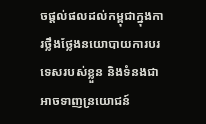ចផ្តល់ផលដល់កម្ពុជាក្នុងការថ្លឹងថ្លែងនយោបាយការបរទេសរបស់ខ្លួន និងទំនងជាអាចទាញន្រយោជន៍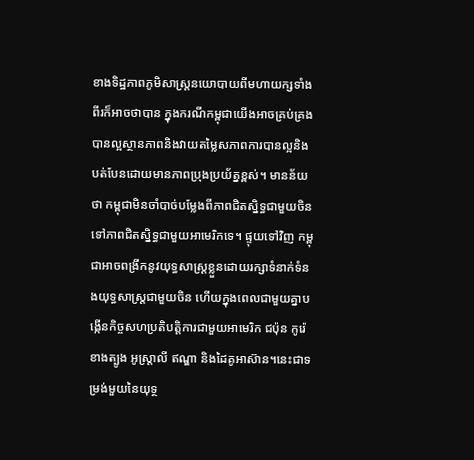ខាងទិដ្ឋភាពភូមិសាស្ត្រនយោបាយពីមហាយក្សទាំងពីរក៏អាចថាបាន ក្នុងករណីកម្ពុជាយើងអាចគ្រប់គ្រងបានល្អស្ថានភាពនិងវាយតម្លៃសភាពការបានល្អនិងបត់បែនដោយមានភាពប្រុងប្រយ័ត្នខ្ពស់។ មានន័យថា កម្ពុជាមិនចាំបាច់បម្លែងពីភាពជិតស្និទ្ធជាមួយចិន ទៅភាពជិតស្និទ្ធជាមួយអាមេរិកទេ។ ផ្ទុយទៅវិញ កម្ពុជាអាចពង្រីកនូវយុទ្ធសាស្ត្រខ្លួនដោយរក្សាទំនាក់ទំនងយុទ្ធសាស្ត្រជាមួយចិន ហើយក្នុងពេលជាមួយគ្នាបង្កើនកិច្ចសហប្រតិបត្តិការជាមួយអាមេរិក ជប៉ុន កូរ៉េខាងត្បូង អូស្ត្រាលី ឥណ្ឌា និងដៃគូអាស៊ាន។នេះជាទម្រង់មួយនៃយុទ្ថ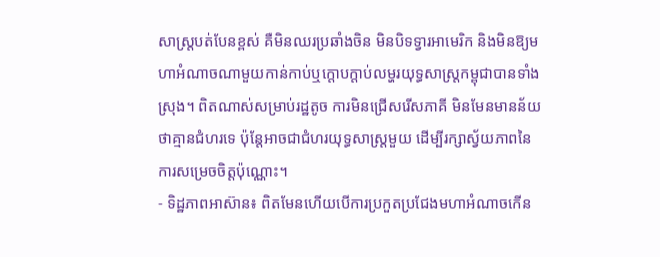សាស្ត្របត់បែនខ្ពស់ គឺមិនឈរប្រឆាំងចិន មិនបិទទ្វារអាមេរិក និងមិនឱ្យមហាអំណាចណាមួយកាន់កាប់ឬក្តោបក្តាប់លម្ហរយុទ្ធសាស្ត្រកម្ពុជាបានទាំងស្រុង។ ពិតណាស់សម្រាប់រដ្ឋតូច ការមិនជ្រើសរើសភាគី មិនមែនមានន័យថាគ្មានជំហរទេ ប៉ុន្តែអាចជាជំហរយុទ្ធសាស្ត្រមួយ ដើម្បីរក្សាស្វ័យភាពនៃការសម្រេចចិត្តប៉ុណ្ណោះ។
- ទិដ្ឋភាពអាស៊ាន៖ ពិតមែនហើយបើការប្រកួតប្រជែងមហាអំណាចកើន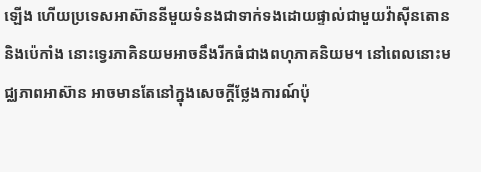ឡើង ហើយប្រទេសអាស៊ាននីមួយទំនងជាទាក់ទងដោយផ្ទាល់ជាមួយវ៉ាស៊ីនតោន និងប៉េកាំង នោះទ្វេរភាគិនយមអាចនឹងរីកធំជាងពហុភាគនិយម។ នៅពេលនោះមជ្ឈភាពអាស៊ាន អាចមានតែនៅក្នុងសេចក្តីថ្លែងការណ៍ប៉ុ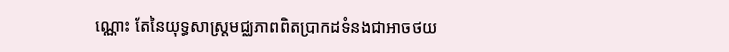ណ្ណោះ តែនៃយុទ្ធសាស្ត្រមជ្ឈភាពពិតប្រាកដទំនងជាអាចថយ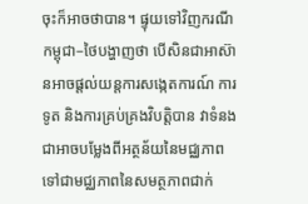ចុះក៏អាចថាបាន។ ផ្ទុយទៅវិញករណីកម្ពុជា–ថៃបង្ហាញថា បើសិនជាអាស៊ានអាចផ្តល់យន្តការសង្កេតការណ៍ ការទូត និងការគ្រប់គ្រងវិបត្តិបាន វាទំនងជាអាចបម្លែងពីអត្ថន័យនៃមជ្ឈភាព ទៅជាមជ្ឈភាពនៃសមត្ថភាពជាក់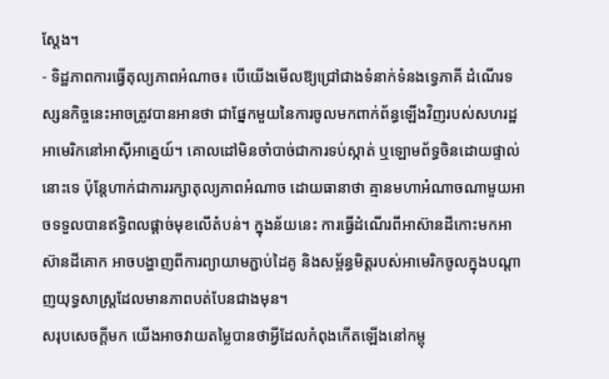ស្តែង។
- ទិដ្ឋភាពការធ្វើតុល្យភាពអំណាច៖ បើយើងមើលឱ្យជ្រៅជាងទំនាក់ទំនងទ្វេភាគី ដំណើរទស្សនកិច្ចនេះអាចត្រូវបានអានថា ជាផ្នែកមួយនៃការចូលមកពាក់ព័ន្ធឡើងវិញរបស់សហរដ្ឋអាមេរិកនៅអាស៊ីអាគ្នេយ៍។ គោលដៅមិនចាំបាច់ជាការទប់ស្កាត់ ឬឡោមព័ទ្ធចិនដោយផ្ទាល់នោះទេ ប៉ុន្តែហាក់ជាការរក្សាតុល្យភាពអំណាច ដោយធានាថា គ្មានមហាអំណាចណាមួយអាចទទួលបានឥទ្ធិពលផ្តាច់មុខលើតំបន់។ ក្នុងន័យនេះ ការធ្វើដំណើរពីអាស៊ានដីកោះមកអាស៊ានដីគោក អាចបង្ហាញពីការព្យាយាមភ្ជាប់ដៃគូ និងសម្ព័ន្ធមិត្តរបស់អាមេរិកចូលក្នុងបណ្តាញយុទ្ធសាស្ត្រដែលមានភាពបត់បែនជាងមុន។
សរុបសេចក្តីមក យើងអាចវាយតម្លៃបានថាអ្វីដែលកំពុងកើតឡើងនៅកម្ពុ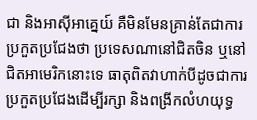ជា និងអាស៊ីអាគ្នេយ៍ គឺមិនមែនគ្រាន់តែជាការប្រកួតប្រជែងថា ប្រទេសណានៅជិតចិន ឬនៅជិតអាមេរិកនោះទេ ធាតុពិតវាហាក់បីដូចជាការប្រកួតប្រជែងដើម្បីរក្សា និងពង្រីកលំហយុទ្ធ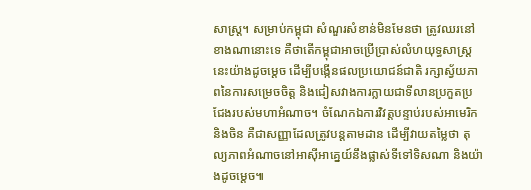សាស្ត្រ។ សម្រាប់កម្ពុជា សំណួរសំខាន់មិនមែនថា ត្រូវឈរនៅខាងណានោះទេ គឺថាតើកម្ពុជាអាចប្រើប្រាស់លំហយុទ្ធសាស្ត្រនេះយ៉ាងដូចម្តេច ដើម្បីបង្កើនផលប្រយោជន៍ជាតិ រក្សាស្វ័យភាពនៃការសម្រេចចិត្ត និងជៀសវាងការក្លាយជាទីលានប្រកួតប្រជែងរបស់មហាអំណាច។ ចំណែកឯការវិវត្តបន្ទាប់របស់អាមេរិកនិងចិន គឺជាសញ្ញាដែលត្រូវបន្តតាមដាន ដើម្បីវាយតម្លៃថា តុល្យភាពអំណាចនៅអាស៊ីអាគ្នេយ៍នឹងផ្លាស់ទីទៅទិសណា និងយ៉ាងដូចម្តេច៕